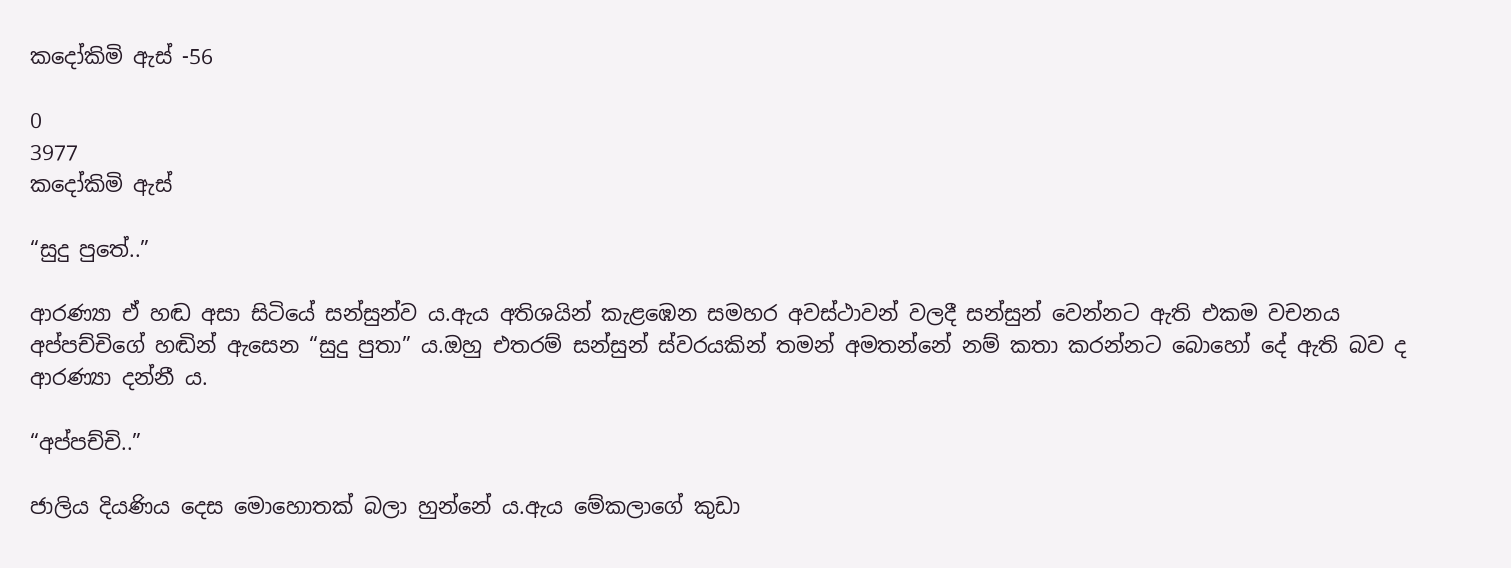කදෝකිමි ඇස් -56

0
3977
කදෝකිමි ඇස්

“සුදු පුතේ..”

ආරණ්‍යා ඒ හඬ අසා සිටියේ සන්සුන්ව ය.ඇය අතිශයින් කැළඹෙන සමහර අවස්ථාවන් වලදී සන්සුන් වෙන්නට ඇති එකම වචනය අප්පච්චිගේ හඬින් ඇසෙන “සුදු පුතා” ය.ඔහු එතරම් සන්සුන් ස්වරයකින් තමන් අමතන්නේ නම් කතා කරන්නට බොහෝ දේ ඇති බව ද ආරණ්‍යා දන්නී ය.

“අප්පච්චි..”

ජාලිය දියණිය දෙස මොහොතක් බලා හුන්නේ ය.ඇය මේකලාගේ කුඩා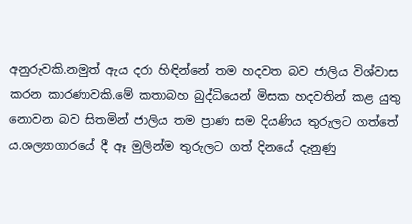අනුරුවකි.නමුත් ඇය දරා හිඳින්නේ තම හදවත බව ජාලිය විශ්වාස කරන කාරණාවකි.මේ කතාබහ බුද්ධියෙන් මිසක හදවතින් කළ යුතු නොවන බව සිතමින් ජාලිය තම ප්‍රාණ සම දියණිය තුරුලට ගත්තේ ය.ශල්‍යාගාරයේ දී ඈ මුලින්ම තුරුලට ගත් දිනයේ දැනුණු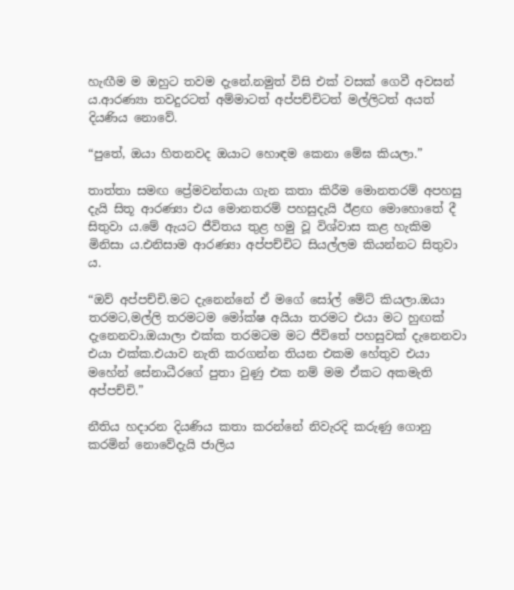හැඟීම ම ඔහුට තවම දැනේ.නමුත් විසි එක් වසක් ගෙවී අවසන් ය.ආරණ්‍යා තවදුරටත් අම්මාටත් අප්පච්චිටත් මල්ලිටත් අයත් දියණිය නොවේ.

“පුතේ, ඔයා හිතනවද ඔයාට හොඳම කෙනා මේඝ කියලා.”

තාත්තා සමඟ ප්‍රේමවන්තයා ගැන කතා කිරීම මොනතරම් අපහසු දැයි සිතූ ආරණ්‍යා එය මොනතරම් පහසුදැයි ඊළඟ මොහොතේ දී සිතුවා ය.මේ ඇයට ජීවිතය තුළ හමු වූ විශ්වාස කළ හැකිම මිනිසා ය.එනිසාම ආරණ්‍යා අප්පච්චිට සියල්ලම කියන්නට සිතුවා ය.

“ඔව් අප්පච්චි.මට දැනෙන්නේ ඒ මගේ සෝල් මේට් කියලා.ඔයා තරමට,මල්ලි තරමටම මෝක්ෂ අයියා තරමට එයා මට හුඟක් දැනෙනවා.ඔයාලා එක්ක තරමටම මට ජීවිතේ පහසුවක් දැනෙනවා එයා එක්ක.එයාව නැති කරගන්න තියන එකම හේතුව එයා මහේන් සේනාධීරගේ පුතා වුණු එක නම් මම ඒකට අකමැති අප්පච්චි.”

නීතිය හදාරන දියණිය කතා කරන්නේ නිවැරදි කරුණු ගොනු කරමින් නොවේදැයි ජාලිය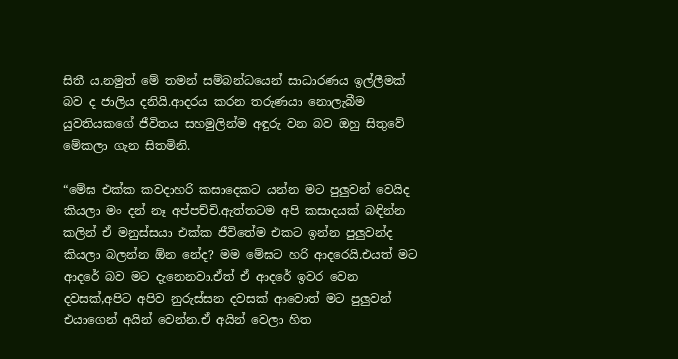සිතී ය.නමුත් මේ තමන් සම්බන්ධයෙන් සාධාරණය ඉල්ලීමක් බව ද ජාලිය දනියි.ආදරය කරන තරුණයා නොලැබීම යුවතියකගේ ජීවිතය සහමුලින්ම අඳුරු වන බව ඔහු සිතුවේ මේකලා ගැන සිතමිනි.

“මේඝ එක්ක කවදාහරි කසාදෙකට යන්න මට පුලුවන් වෙයිද කියලා මං දන් නෑ අප්පච්චි.ඇත්තටම අපි කසාදයක් බඳින්න කලින් ඒ මනුස්සයා එක්ක ජීවිතේම එකට ඉන්න පුලුවන්ද කියලා බලන්න ඕන නේද? මම මේඝට හරි ආදරෙයි.එයත් මට ආදරේ බව මට දැනෙනවා.ඒත් ඒ ආදරේ ඉවර වෙන දවසක්,අපිට අපිව නුරුස්සන දවසක් ආවොත් මට පුලුවන් එයාගෙන් අයින් වෙන්න.ඒ අයින් වෙලා හිත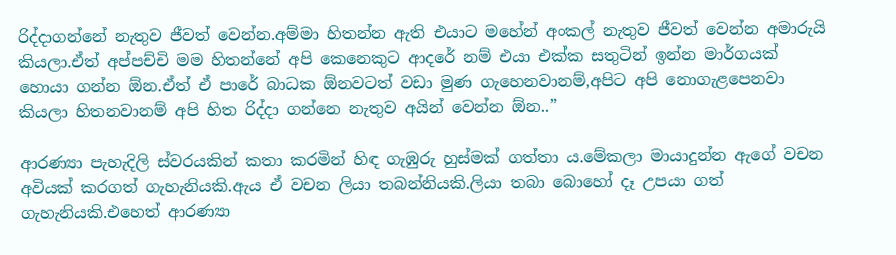රිද්දාගන්නේ නැතුව ජීවත් වෙන්න.අම්මා හිතන්න ඇති එයාට මහේන් අංකල් නැතුව ජීවත් වෙන්න අමාරුයි කියලා.ඒත් අප්පච්චි මම හිතන්නේ අපි කෙනෙකුට ආදරේ නම් එයා එක්ක සතුටින් ඉන්න මාර්ගයක් හොයා ගන්න ඕන.ඒත් ඒ පාරේ බාධක ඕනවටත් වඩා මුණ ගැහෙනවානම්,අපිට අපි නොගැළපෙනවා කියලා හිතනවානම් අපි හිත රිද්දා ගන්නෙ නැතුව අයින් වෙන්න ඕන..”

ආරණ්‍යා පැහැදිලි ස්වරයකින් කතා කරමින් හිඳ ගැඹුරු හුස්මක් ගත්තා ය.මේකලා මායාදුන්න ඇගේ වචන අවියක් කරගත් ගැහැනියකි.ඇය ඒ වචන ලියා තබන්නියකි.ලියා තබා බොහෝ දෑ උපයා ගත් ගැහැනියකි.එහෙත් ආරණ්‍යා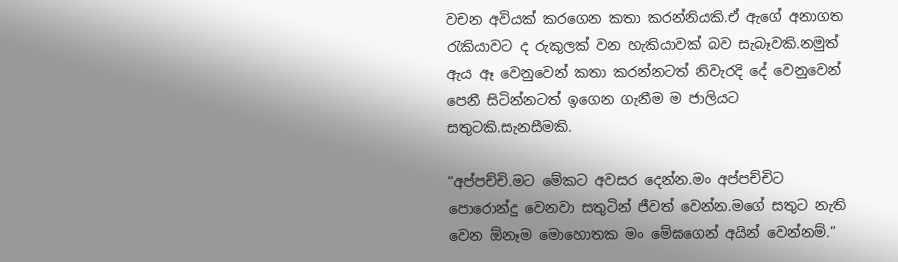වචන අවියක් කරගෙන කතා කරන්නියකි.ඒ ඇගේ අනාගත රැකියාවට ද රුකුලක් වන හැකියාවක් බව සැබෑවකි.නමුත් ඇය ඈ වෙනුවෙන් කතා කරන්නටත් නිවැරදි දේ වෙනුවෙන් පෙනී සිටින්නටත් ඉගෙන ගැනීම ම ජාලියට සතුටකි.සැනසීමකි.

“අප්පච්චි.මට මේකට අවසර දෙන්න.මං අප්පච්චිට පොරොන්දු වෙනවා සතුටින් ජීවත් වෙන්න.මගේ සතුට නැති වෙන ඕනෑම මොහොතක මං මේඝගෙන් අයින් වෙන්නම්.”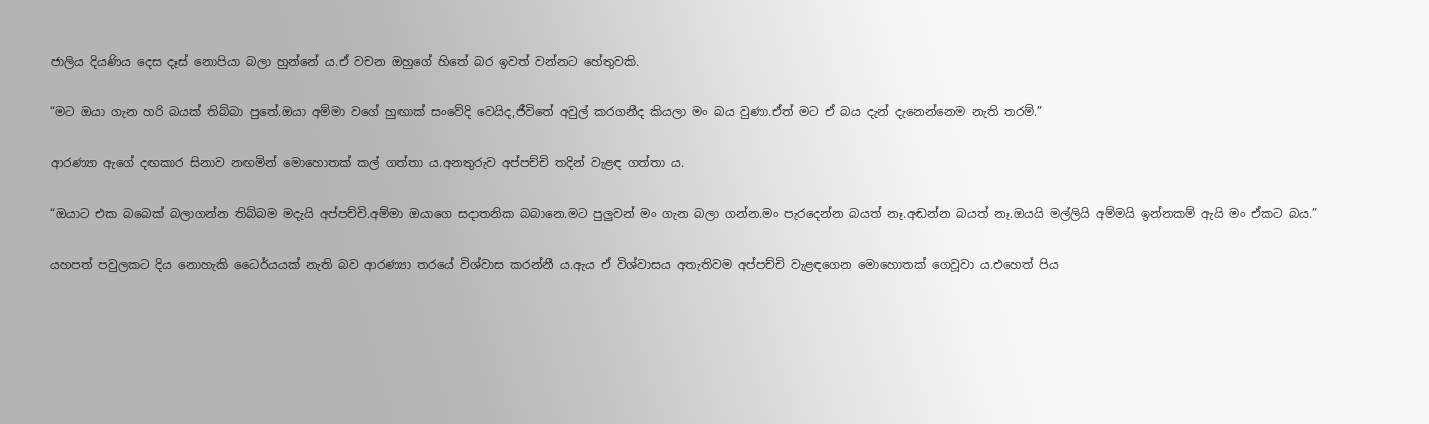ජාලිය දියණිය දෙස දෑස් නොපියා බලා හුන්නේ ය.ඒ වචන ඔහුගේ හිතේ බර ඉවත් වන්නට හේතුවකි.

“මට ඔයා ගැන හරි බයක් තිබ්බා පුතේ.ඔයා අම්මා වගේ හුඟාක් සංවේදි වෙයිද,ජීවිතේ අවුල් කරගනීද කියලා මං බය වුණා.ඒත් මට ඒ බය දැන් දැනෙන්නෙම නැති තරම්.”

ආරණ්‍යා ඇගේ දඟකාර සිනාව නඟමින් මොහොතක් කල් ගත්තා ය.අනතුරුව අප්පච්චි තදින් වැළඳ ගත්තා ය.

“ඔයාට එක බබෙක් බලාගන්න තිබ්බම මදැයි අප්පච්චි.අම්මා ඔයාගෙ සදාතනික බබානෙ.මට පුලුවන් මං ගැන බලා ගන්න.මං පැරදෙන්න බයත් නෑ.අඬන්න බයත් නෑ.ඔයයි මල්ලියි අම්මයි ඉන්නකම් ඇයි මං ඒකට බය.”

යහපත් පවුලකට දිය නොහැකි ධෛර්යයක් නැති බව ආරණ්‍යා තරයේ විශ්වාස කරන්නී ය.ඇය ඒ විශ්වාසය අතැතිවම අප්පච්චි වැළඳගෙන මොහොතක් ගෙවූවා ය.එහෙත් පිය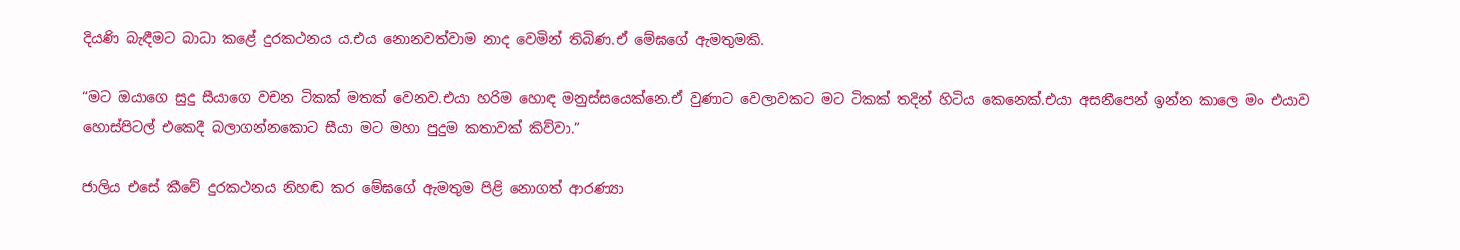දියණි බැඳීමට බාධා කළේ දුරකථනය ය.එය නොනවත්වාම නාද වෙමින් තිබිණ.ඒ මේඝගේ ඇමතුමකි.

“මට ඔයාගෙ සුදු සීයාගෙ වචන ටිකක් මතක් වෙනව.එයා හරිම හොඳ මනුස්සයෙක්නෙ.ඒ වුණාට වෙලාවකට මට ටිකක් තදින් හිටිය කෙනෙක්.එයා අසනීපෙන් ඉන්න කාලෙ මං එයාව හොස්පිටල් එකෙදී බලාගන්නකොට සීයා මට මහා පුදුම කතාවක් කිව්වා.”

ජාලිය එසේ කීවේ දුරකථනය නිහඬ කර මේඝගේ ඇමතුම පිළි නොගත් ආරණ්‍යා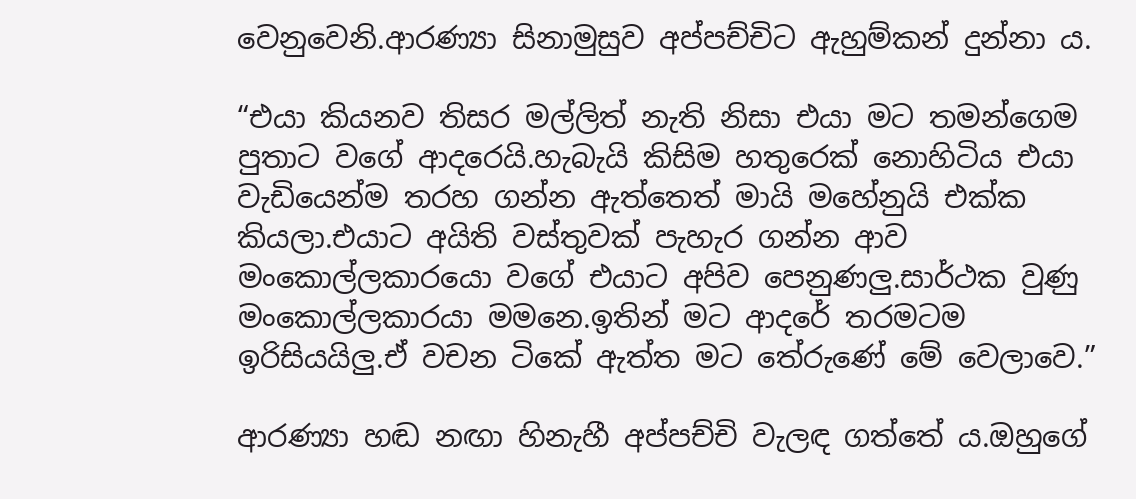වෙනුවෙනි.ආරණ්‍යා සිනාමුසුව අප්පච්චිට ඇහුම්කන් දුන්නා ය.

“එයා කියනව තිසර මල්ලිත් නැති නිසා එයා මට තමන්ගෙම පුතාට වගේ ආදරෙයි.හැබැයි කිසිම හතුරෙක් නොහිටිය එයා වැඩියෙන්ම තරහ ගන්න ඇත්තෙත් මායි මහේනුයි එක්ක කියලා.එයාට අයිති වස්තුවක් පැහැර ගන්න ආව මංකොල්ලකාරයො වගේ එයාට අපිව පෙනුණලු.සාර්ථක වුණු මංකොල්ලකාරයා මමනෙ.ඉතින් මට ආදරේ තරමටම ඉරිසියයිලු.ඒ වචන ටිකේ ඇත්ත මට තේරුණේ මේ වෙලාවෙ.”

ආරණ්‍යා හඬ නඟා හිනැහී අප්පච්චි වැලඳ ගත්තේ ය.ඔහුගේ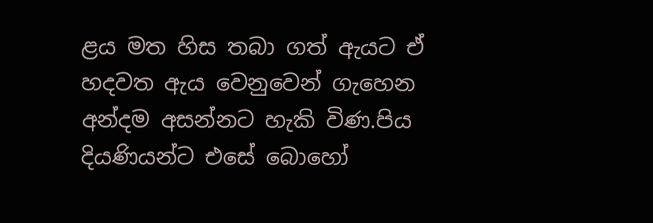ළය මත හිස තබා ගත් ඇයට ඒ හදවත ඇය වෙනුවෙන් ගැහෙන අන්දම අසන්නට හැකි විණ.පිය දියණියන්ට එසේ බොහෝ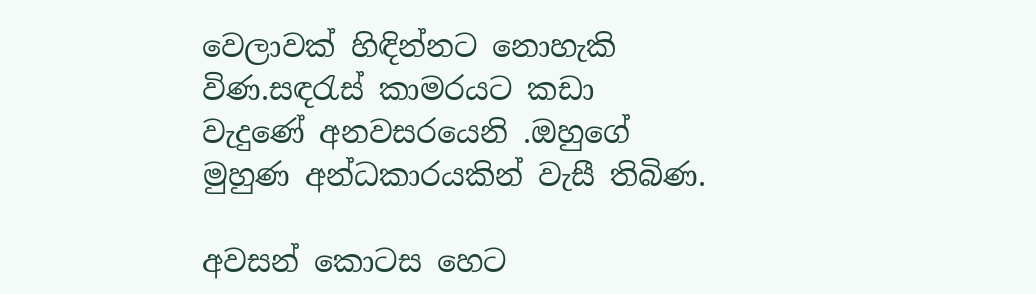වෙලාවක් හිඳින්නට නොහැකි විණ.සඳරැස් කාමරයට කඩා වැදුණේ අනවසරයෙනි .ඔහුගේ මුහුණ අන්ධකාරයකින් වැසී තිබිණ.

අවසන් කොටස හෙට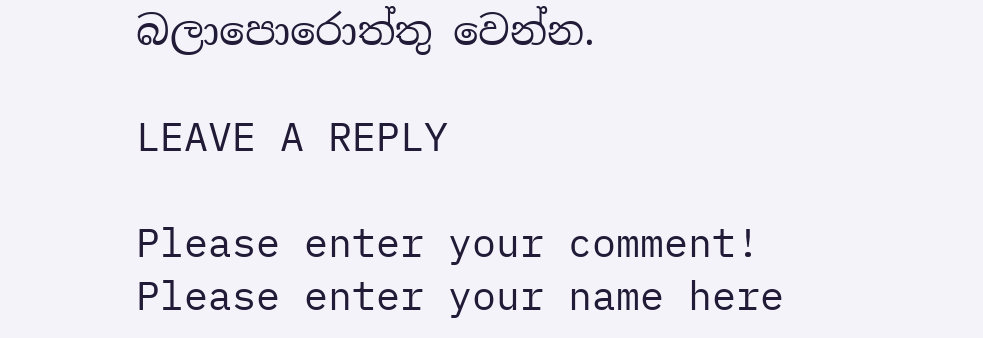බලාපොරොත්තු වෙන්න.

LEAVE A REPLY

Please enter your comment!
Please enter your name here